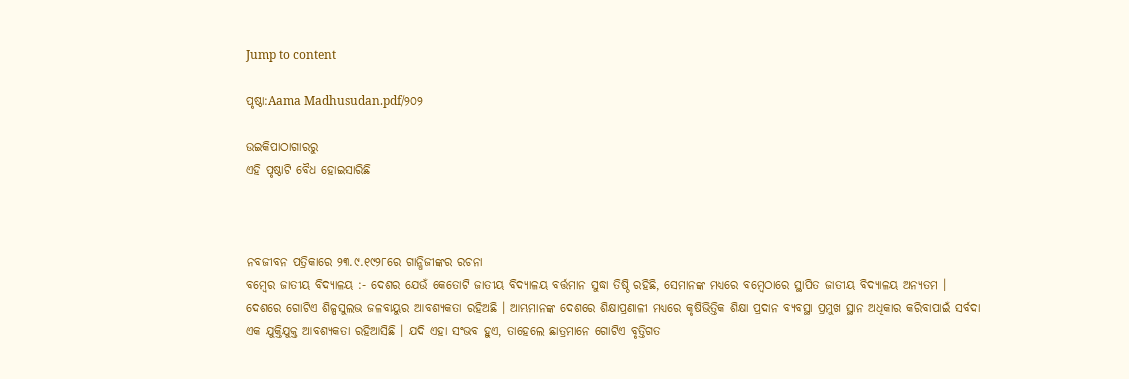Jump to content

ପୃଷ୍ଠା:Aama Madhusudan.pdf/୨୦୨

ଉଇକିପାଠାଗାର‌ରୁ
ଏହି ପୃଷ୍ଠାଟି ବୈଧ ହୋଇସାରିଛି



ନବଜୀବନ ପତ୍ରିକାରେ ୨୩.୯.୧୯୨୮ରେ ଗାନ୍ଧିଜୀଙ୍କର ରଚନା
ବମ୍ବେର ଜାତୀୟ ବିଦ୍ୟାଳୟ :- ଦେଶର ଯେଉଁ କେତୋଟି ଜାତୀୟ ବିଦ୍ୟାଳୟ ବର୍ତ୍ତମାନ ସୁଦ୍ଧା ତିଷ୍ଠି ରହିଛି, ସେମାନଙ୍କ ମଧ୍ୟରେ ବମ୍ବେଠାରେ ସ୍ଥାପିତ ଜାତୀୟ ବିଦ୍ୟାଳୟ ଅନ୍ୟତମ ।
ଦେଶରେ ଗୋଟିଏ ଶିଳ୍ପସୁଲଭ ଜଳବାୟୁର ଆବଶ୍ୟକତା ରହିଅଛି । ଆମ୍ଭମାନଙ୍କ ଦେଶରେ ଶିକ୍ଷାପ୍ରଣାଳୀ ମଧ୍ୟରେ କୃଷିଭିତ୍ତିକ ଶିକ୍ଷା ପ୍ରଦାନ ବ୍ୟବସ୍ଥା ପ୍ରମୁଖ ସ୍ଥାନ ଅଧିକାର କରିବାପାଇଁ ସର୍ବଦା ଏକ ଯୁକ୍ତିଯୁକ୍ତ ଆବଶ୍ୟକତା ରହିଆସିଛି । ଯଦି ଏହା ସଂଭବ ହୁଏ, ତାହେଲେ ଛାତ୍ରମାନେ ଗୋଟିଏ ବୃତ୍ତିଗତ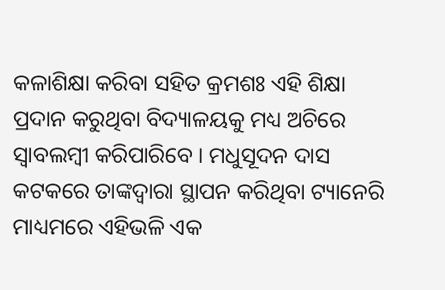କଳାଶିକ୍ଷା କରିବା ସହିତ କ୍ରମଶଃ ଏହି ଶିକ୍ଷା ପ୍ରଦାନ କରୁଥିବା ବିଦ୍ୟାଳୟକୁ ମଧ୍ୟ ଅଚିରେ ସ୍ୱାବଲମ୍ବୀ କରିପାରିବେ । ମଧୁସୂଦନ ଦାସ କଟକରେ ତାଙ୍କଦ୍ୱାରା ସ୍ଥାପନ କରିଥିବା ଟ୍ୟାନେରି ମାଧ୍ୟମରେ ଏହିଭଳି ଏକ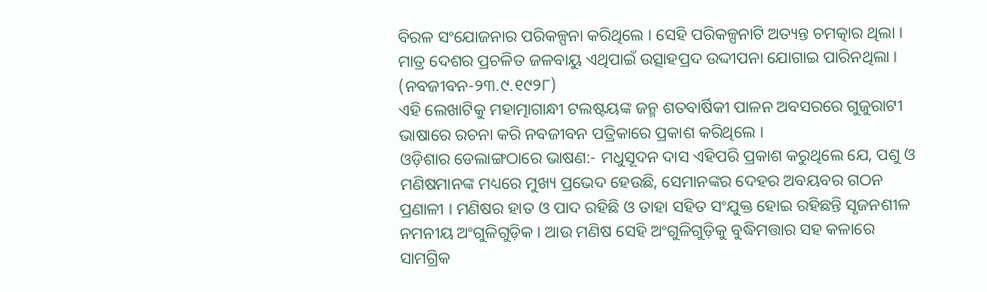ବିରଳ ସଂଯୋଜନାର ପରିକଳ୍ପନା କରିଥିଲେ । ସେହି ପରିକଳ୍ପନାଟି ଅତ୍ୟନ୍ତ ଚମତ୍କାର ଥିଲା । ମାତ୍ର ଦେଶର ପ୍ରଚଳିତ ଜଳବାୟୁ ଏଥିପାଇଁ ଉତ୍ସାହପ୍ରଦ ଉଦ୍ଦୀପନା ଯୋଗାଇ ପାରିନଥିଲା । (ନବଜୀବନ-୨୩.୯.୧୯୨୮)
ଏହି ଲେଖାଟିକୁ ମହାତ୍ମାଗାନ୍ଧୀ ଟଲଷ୍ଟୟଙ୍କ ଜନ୍ମ ଶତବାର୍ଷିକୀ ପାଳନ ଅବସରରେ ଗୁଜୁରାଟୀ ଭାଷାରେ ରଚନା କରି ନବଜୀବନ ପତ୍ରିକାରେ ପ୍ରକାଶ କରିଥିଲେ ।
ଓଡ଼ିଶାର ଡେଲାଙ୍ଗଠାରେ ଭାଷଣ:- ମଧୁସୂଦନ ଦାସ ଏହିପରି ପ୍ରକାଶ କରୁଥିଲେ ଯେ, ପଶୁ ଓ ମଣିଷମାନଙ୍କ ମଧ୍ୟରେ ମୁଖ୍ୟ ପ୍ରଭେଦ ହେଉଛି, ସେମାନଙ୍କର ଦେହର ଅବୟବର ଗଠନ ପ୍ରଣାଳୀ । ମଣିଷର ହାତ ଓ ପାଦ ରହିଛି ଓ ତାହା ସହିତ ସଂଯୁକ୍ତ ହୋଇ ରହିଛନ୍ତି ସୃଜନଶୀଳ ନମନୀୟ ଅଂଗୁଳିଗୁଡ଼ିକ । ଆଉ ମଣିଷ ସେହି ଅଂଗୁଳିଗୁଡ଼ିକୁ ବୁଦ୍ଧିମତ୍ତାର ସହ କଳାରେ ସାମଗ୍ରିକ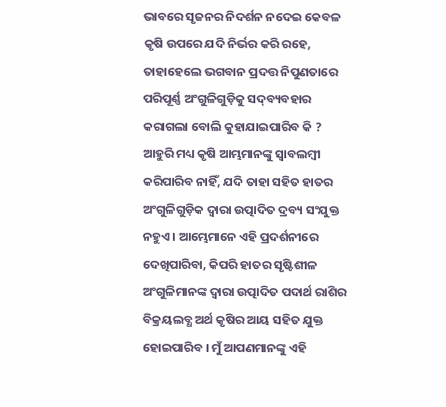ଭାବରେ ସୃଜନର ନିଦର୍ଶନ ନଦେଇ କେବଳ କୃଷି ଉପରେ ଯଦି ନିର୍ଭର କରି ରହେ, ତାହାହେଲେ ଭଗବାନ ପ୍ରଦତ୍ତ ନିପୁଣତାରେ ପରିପୂର୍ଣ୍ଣ ଅଂଗୁଳିଗୁଡ଼ିକୁ ସଦ୍‌ବ୍ୟବହାର କରାଗଲା ବୋଲି କୁହାଯାଇପାରିବ କି ? ଆହୁରି ମଧ୍ୟ କୃଷି ଆମ୍ଭମାନଙ୍କୁ ସ୍ୱାବଲମ୍ବୀ କରିପାରିବ ନାହିଁ, ଯଦି ତାହା ସହିତ ହାତର ଅଂଗୁଳିଗୁଡ଼ିକ ଦ୍ୱାରା ଉତ୍ପାଦିତ ଦ୍ରବ୍ୟ ସଂଯୁକ୍ତ ନହୁଏ । ଆମ୍ଭେମାନେ ଏହି ପ୍ରଦର୍ଶନୀରେ ଦେଖିପାରିବା, କିପରି ହାତର ସୃଷ୍ଟିଶୀଳ ଅଂଗୁଳିମାନଙ୍କ ଦ୍ୱାରା ଉତ୍ପାଦିତ ପଦାର୍ଥ ରାଶିର ବିକ୍ରୟଲବ୍ଧ ଅର୍ଥ କୃଷିର ଆୟ ସହିତ ଯୁକ୍ତ ହୋଇପାରିବ । ମୁଁ ଆପଣମାନଙ୍କୁ ଏହି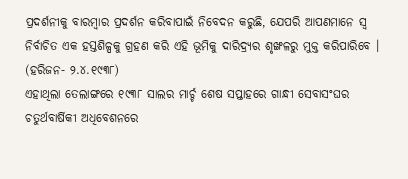ପ୍ରଦର୍ଶନୀକୁ ବାରମ୍ବାର ପ୍ରଦର୍ଶନ କରିବାପାଇଁ ନିବେଦନ କରୁଛି, ଯେପରି ଆପଣମାନେ ସ୍ୱ ନିର୍ବାଚିତ ଏକ ହସ୍ତଶିଳ୍ପକୁ ଗ୍ରହଣ କରି ଏହି ଭୂମିକୁ ଦାରିଦ୍ର୍ୟର ଶୃଙ୍ଖଳରୁ ମୁକ୍ତ କରିପାରିବେ । (ହରିଜନ- ୨.୪.୧୯୩୮)
ଏହାଥିଲା ତେଲାଙ୍ଗରେ ୧୯୩୮ ସାଲର ମାର୍ଚ୍ଚ ଶେଷ ସପ୍ତାହରେ ଗାନ୍ଧୀ ସେବାସଂଘର ଚତୁର୍ଥବାର୍ଷିକୀ ଅଧିବେଶନରେ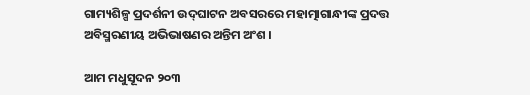ଗାମ୍ୟଶିଳ୍ପ ପ୍ରଦର୍ଶନୀ ଉଦ୍‌ଘାଟନ ଅବସରରେ ମହାତ୍ମାଗାନ୍ଧୀଙ୍କ ପ୍ରଦତ୍ତ ଅବିସ୍ମରଣୀୟ ଅଭିଭାଷଣର ଅନ୍ତିମ ଅଂଶ ।

ଆମ ମଧୁସୂଦନ ୨୦୩